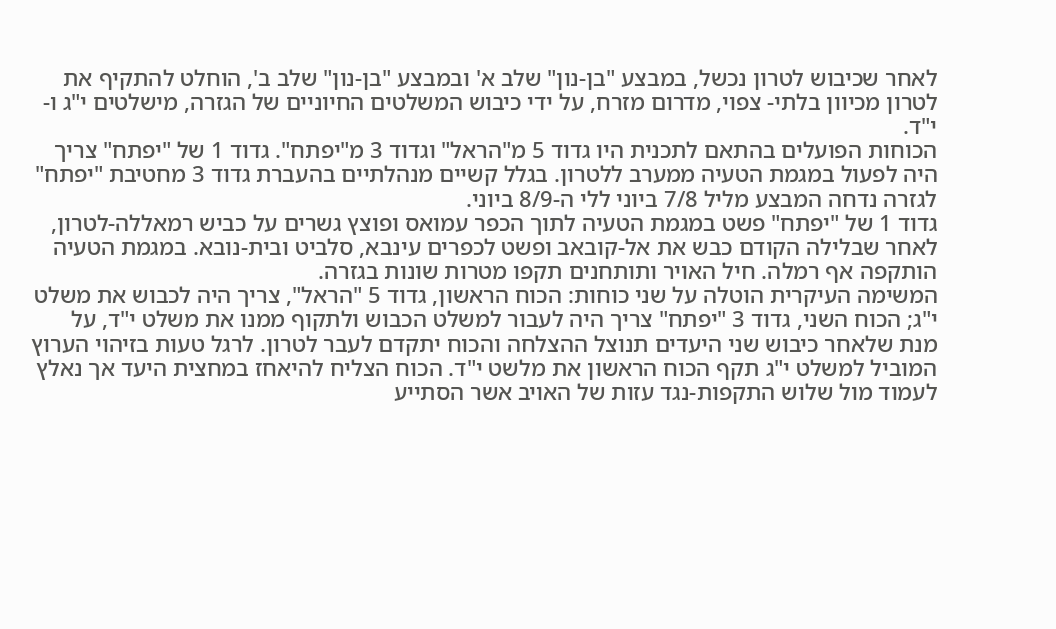לאחר שכיבוש לטרון נכשל, במבצע "בן-נון" שלב א' ובמבצע "בן-נון" שלב ב', הוחלט להתקיף את לטרון מכיוון בלתי- צפוי, מדרום מזרח, על ידי כיבוש המשלטים החיוניים של הגזרה, מישלטים י"ג ו-י"ד.
הכוחות הפועלים בהתאם לתכנית היו גדוד 5 מ"הראל" וגדוד 3 מ"יפתח". גדוד 1 של "יפתח" צריך היה לפעול במגמת הטעיה ממערב ללטרון. בגלל קשיים מנהלתיים בהעברת גדוד 3 מחטיבת "יפתח" לגזרה נדחה המבצע מליל 7/8 ביוני ללי ה-8/9 ביוני.
גדוד 1 של "יפתח" פשט במגמת הטעיה לתוך הכפר עמואס ופוצץ גשרים על כביש רמאללה-לטרון, לאחר שבלילה הקודם כבש את אל-קובאב ופשט לכפרים עינבא, סלביט ובית-נובא. במגמת הטעיה הותקפה אף רמלה. חיל האויר ותותחנים תקפו מטרות שונות בגזרה.
המשימה העיקרית הוטלה על שני כוחות: הכוח הראשון, גדוד 5 "הראל", צריך היה לכבוש את משלט י"ג; הכוח השני, גדוד 3 "יפתח" צריך היה לעבור למשלט הכבוש ולתקוף ממנו את משלט י"ד, על מנת שלאחר כיבוש שני היעדים תנוצל ההצלחה והכוח יתקדם לעבר לטרון. לרגל טעות בזיהוי הערוץ המוביל למשלט י"ג תקף הכוח הראשון את מלשט י"ד. הכוח הצליח להיאחז במחצית היעד אך נאלץ לעמוד מול שלוש התקפות-נגד עזות של האויב אשר הסתייע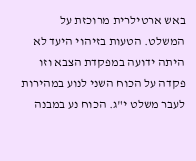באש ארטילרית מרוכזת על המשלט. הטעות בזיהוי היעד לא היתה ידועה במפקדת הצבא וזו פקדה על הכוח השני לנוע במהירות לעבר משלט י"ג. הכוח נע במבנה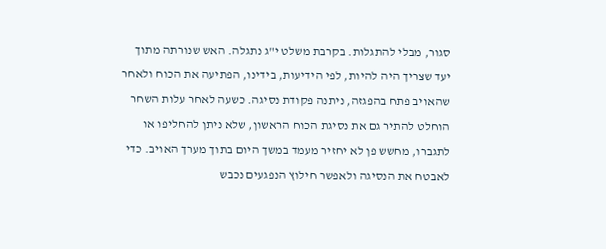סגור, מבלי להתגלות. בקרבת משלט י"ג נתגלה. האש שנורתה מתוך יעד שצריך היה להיות, לפי הידיעות, בידינו, הפתיעה את הכוח ולאחר שהאויב פתח בהפגזה, ניתנה פקודת נסיגה. כשעה לאחר עלות השחר הוחלט להתיר גם את נסיגת הכוח הראשון, שלא ניתן להחליפו או לתגברו, מחשש פן לא יחזיר מעמד במשך היום בתוך מערך האויב. כדי לאבטח את הנסיגה ולאפשר חילוץ הנפגעים נכבש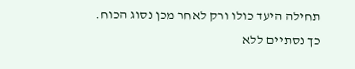תחילה היעד כולו ורק לאחר מכן נסוג הכוח.
כך נסתיים ללא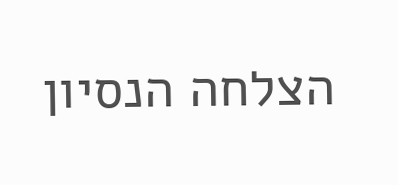הצלחה הנסיון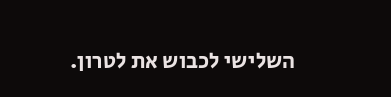השלישי לכבוש את לטרון.